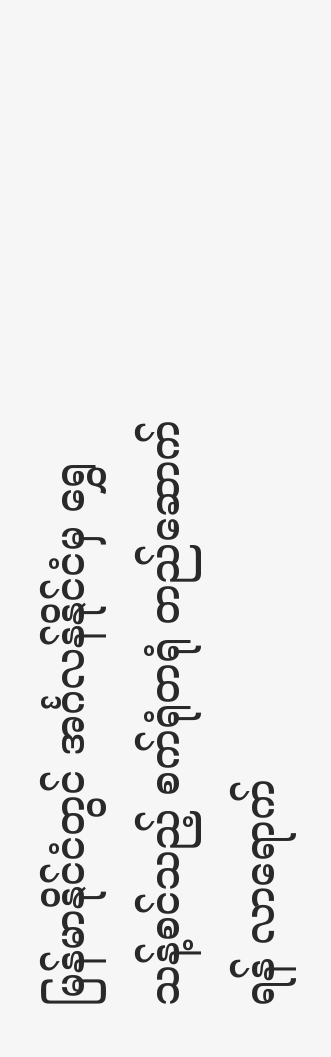မြန်မာနိုင်ငံတွင် အင်္ဂလန်နိုင်ငံမှ ရွှေသန့်စင်သည့် စက်ရုံတရုံ တည်ဆောက်ရန် လာရောက်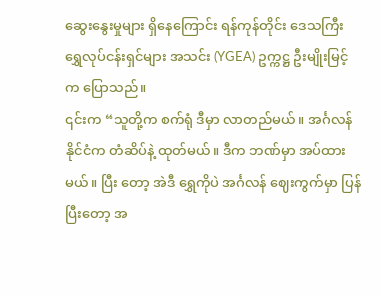ဆွေးနွေးမှုများ ရှိနေကြောင်း ရန်ကုန်တိုင်း ဒေသကြီး ရွှေလုပ်ငန်းရှင်များ အသင်း (YGEA) ဥက္ကဋ္ဌ ဦးမျိုးမြင့်က ပြောသည်။
၎င်းက “သူတို့က စက်ရုံ ဒီမှာ လာတည်မယ်။ အင်္ဂလန်နိုင်ငံက တံဆိပ်နဲ့ ထုတ်မယ်။ ဒီက ဘဏ်မှာ အပ်ထားမယ်။ ပြီး တော့ အဲဒီ ရွှေကိုပဲ အင်္ဂလန် ဈေးကွက်မှာ ပြန်ပြီးတော့ အ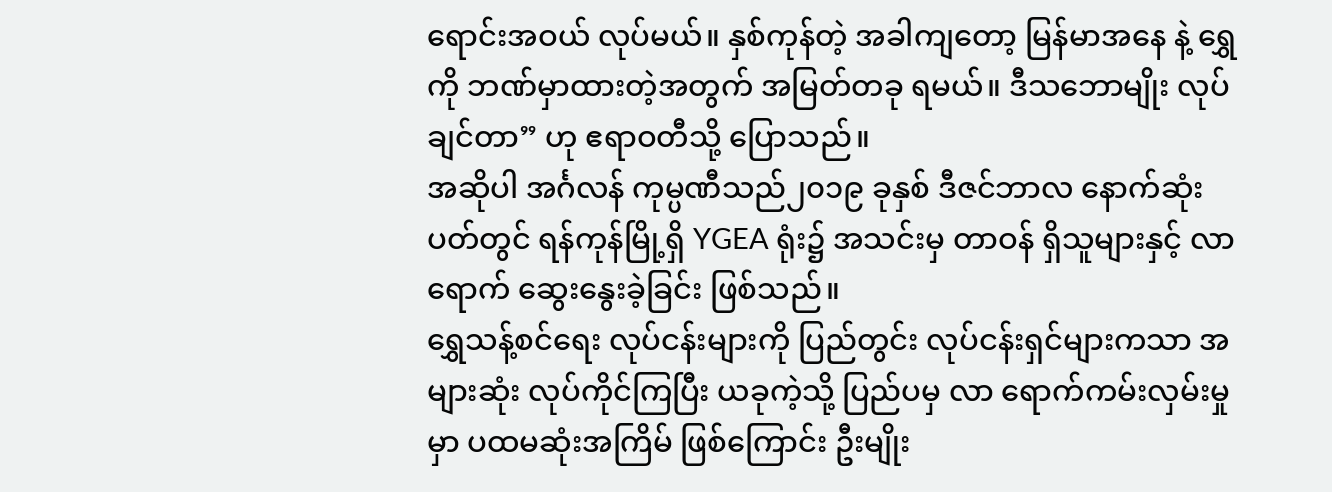ရောင်းအဝယ် လုပ်မယ်။ နှစ်ကုန်တဲ့ အခါကျတော့ မြန်မာအနေ နဲ့ ရွှေကို ဘဏ်မှာထားတဲ့အတွက် အမြတ်တခု ရမယ်။ ဒီသဘောမျိုး လုပ်ချင်တာ” ဟု ဧရာဝတီသို့ ပြောသည်။
အဆိုပါ အင်္ဂလန် ကုမ္ပဏီသည်၂၀၁၉ ခုနှစ် ဒီဇင်ဘာလ နောက်ဆုံးပတ်တွင် ရန်ကုန်မြို့ရှိ YGEA ရုံး၌ အသင်းမှ တာဝန် ရှိသူများနှင့် လာရောက် ဆွေးနွေးခဲ့ခြင်း ဖြစ်သည်။
ရွှေသန့်စင်ရေး လုပ်ငန်းများကို ပြည်တွင်း လုပ်ငန်းရှင်များကသာ အများဆုံး လုပ်ကိုင်ကြပြီး ယခုကဲ့သို့ ပြည်ပမှ လာ ရောက်ကမ်းလှမ်းမှုမှာ ပထမဆုံးအကြိမ် ဖြစ်ကြောင်း ဦးမျိုး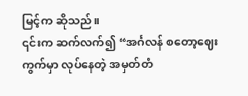မြင့်က ဆိုသည်။
၎င်းက ဆက်လက်၍ “အင်္ဂလန် စတော့ဈေးကွက်မှာ လုပ်နေတဲ့ အမှတ်တံ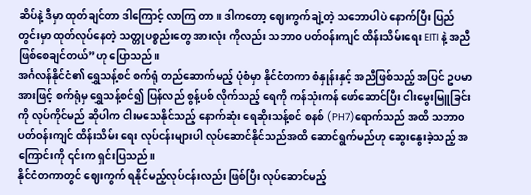ဆိပ်နဲ့ ဒီမှာ ထုတ်ချင်တာ ဒါကြောင့် လာကြ တာ။ ဒါကတော့ ဈေးကွက်ချဲ့တဲ့ သဘောပါပဲ နောက်ပြီး ပြည်တွင်းမှာ ထုတ်လုပ်နေတဲ့ သတ္တုပစ္စည်းတွေ အားလုံး ကိုလည်း သဘာ၀ ပတ်ဝန်းကျင် ထိန်းသိမ်းရေး EITI နဲ့ အညီ ဖြစ်စေချင်တယ်”ဟု ပြောသည်။
အင်္ဂလန်နိုင်ငံ၏ ရွှေသန့်စင် စက်ရုံ တည်ဆောက်မည့် ပုံစံမှာ နိုင်ငံတကာ စံနှုန်းနှင့် အညီဖြစ်သည့် အပြင် ဥပမာအားဖြင့် စက်ရုံမှ ရွှေသန့်စင်၍ ပြန်လည် စွန့်ပစ် လိုက်သည့် ရေကို ကန်သုံးကန် ဖော်ဆောင်ပြီး ငါးမွေးမြူခြင်းကို လုပ်ကိုင်မည် ဆိုပါက ငါးမသေနိုင်သည့် နောက်ဆုံး ရေဆိုးသန့်စင် စနစ် (PH7)ရောက်သည် အထိ သဘာ၀ ပတ်ဝန်းကျင် ထိန်းသိမ်း ရေး လုပ်ငန်းများပါ လုပ်ဆောင်နိုင်သည်အထိ ဆောင်ရွက်မည်ဟု ဆွေးနွေးခဲ့သည့် အကြောင်းကို ၎င်းက ရှင်းပြသည်။
နိုင်ငံတကာတွင် ဈေးကွက် ရနိုင်မည့်လုပ်ငန်းလည်း ဖြစ်ပြီး လုပ်ဆောင်မည့်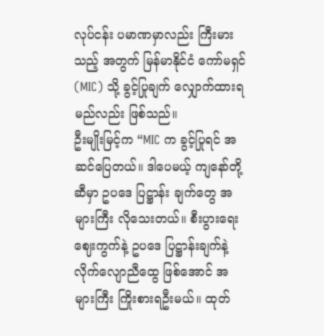လုပ်ငန်း ပမာဏမှာလည်း ကြီးမားသည့် အတွက် မြန်မာနိုင်ငံ ကော်မရှင် (MIC) သို့ ခွင့်ပြုချက် လျှောက်ထားရမည်လည်း ဖြစ်သည်။
ဦးမျိုးမြင့်က “MIC က ခွင့်ပြုရင် အဆင်ပြေတယ်။ ဒါပေမယ့် ကျနော်တို့ဆီမှာ ဥပဒေ ပြဋ္ဌာန်း ချက်တွေ အများကြီး လိုသေးတယ်။ စီးပွားရေး ဈေးကွက်နဲ့ ဥပဒေ ပြဋ္ဌာန်းချက်နဲ့ လိုက်လျောညီထွေ ဖြစ်အောင် အများကြီး ကြိုးစားရဦးမယ်။ ထုတ်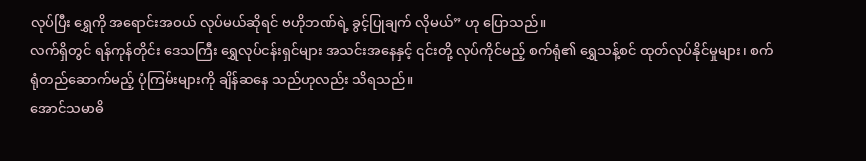လုပ်ပြီး ရွှေကို အရောင်းအဝယ် လုပ်မယ်ဆိုရင် ဗဟိုဘဏ်ရဲ့ ခွင့်ပြုချက် လိုမယ်” ဟု ပြောသည်။
လက်ရှိတွင် ရန်ကုန်တိုင်း ဒေသကြီး ရွှေလုပ်ငန်းရှင်များ အသင်းအနေနှင့် ၎င်းတို့ လုပ်ကိုင်မည့် စက်ရုံ၏ ရွှေသန့်စင် ထုတ်လုပ်နိုင်မှုများ၊ စက်ရုံတည်ဆောက်မည့် ပုံကြမ်းများကို ချိန်ဆနေ သည်ဟုလည်း သိရသည်။
အောင်သမာဓိ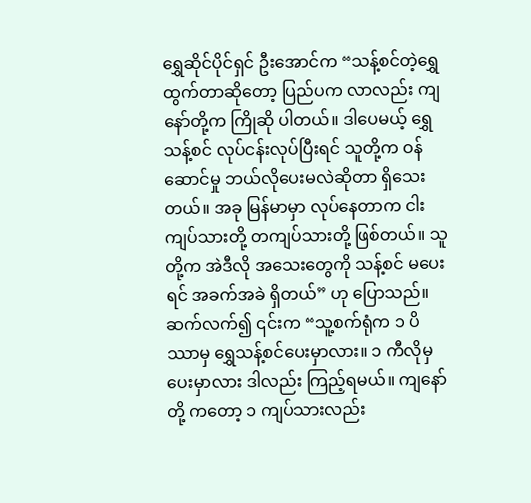ရွှေဆိုင်ပိုင်ရှင် ဦးအောင်က “သန့်စင်တဲ့ရွှေ ထွက်တာဆိုတော့ ပြည်ပက လာလည်း ကျနော်တို့က ကြိုဆို ပါတယ်။ ဒါပေမယ့် ရွှေသန့်စင် လုပ်ငန်းလုပ်ပြီးရင် သူတို့က ဝန်ဆောင်မှု ဘယ်လိုပေးမလဲဆိုတာ ရှိသေးတယ်။ အခု မြန်မာမှာ လုပ်နေတာက ငါးကျပ်သားတို့ တကျပ်သားတို့ ဖြစ်တယ်။ သူတို့က အဲဒီလို အသေးတွေကို သန့်စင် မပေးရင် အခက်အခဲ ရှိတယ်” ဟု ပြောသည်။
ဆက်လက်၍ ၎င်းက “သူ့စက်ရုံက ၁ ပိဿာမှ ရွှေသန့်စင်ပေးမှာလား။ ၁ ကီလိုမှ ပေးမှာလား ဒါလည်း ကြည့်ရမယ်။ ကျနော်တို့ ကတော့ ၁ ကျပ်သားလည်း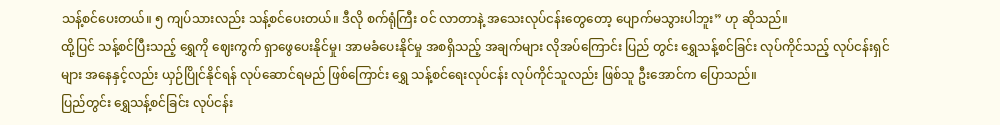သန့်စင်ပေးတယ်။ ၅ ကျပ်သားလည်း သန့်စင်ပေးတယ်။ ဒီလို စက်ရုံကြီး ဝင် လာတာနဲ့ အသေးလုပ်ငန်းတွေတော့ ပျောက်မသွားပါဘူး” ဟု ဆိုသည်။
ထို့ပြင် သန့်စင်ပြီးသည့် ရွှေကို ဈေးကွက် ရှာဖွေပေးနိုင်မှု၊ အာမခံပေးနိုင်မှု အစရှိသည့် အချက်များ လိုအပ်ကြောင်း ပြည် တွင်း ရွှေသန့်စင်ခြင်း လုပ်ကိုင်သည့် လုပ်ငန်းရှင်များ အနေနှင့်လည်း ယှဉ်ပြိုင်နိုင်ရန် လုပ်ဆောင်ရမည် ဖြစ်ကြောင်း ရွှေ သန့်စင်ရေးလုပ်ငန်း လုပ်ကိုင်သူလည်း ဖြစ်သူ ဦးအောင်က ပြောသည်။
ပြည်တွင်း ရွှေသန့်စင်ခြင်း လုပ်ငန်း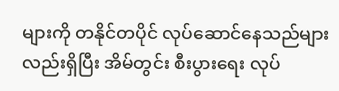များကို တနိုင်တပိုင် လုပ်ဆောင်နေသည်များလည်းရှိပြီး အိမ်တွင်း စီးပွားရေး လုပ်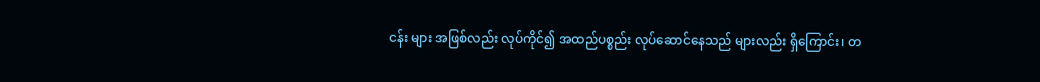ငန်း များ အဖြစ်လည်း လုပ်ကိုင်၍ အထည်ပစ္စည်း လုပ်ဆောင်နေသည် များလည်း ရှိကြောင်း၊ တ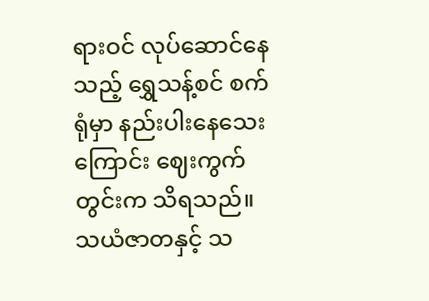ရားဝင် လုပ်ဆောင်နေသည့် ရွှေသန့်စင် စက်ရုံမှာ နည်းပါးနေသေးကြောင်း ဈေးကွက် တွင်းက သိရသည်။
သယံဇာတနှင့် သ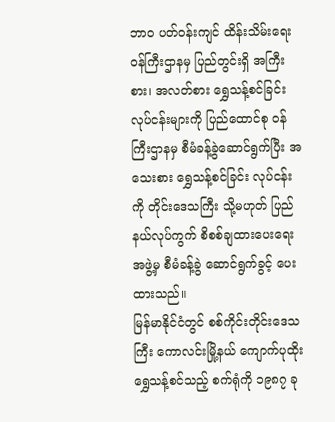ဘာဝ ပတ်ဝန်းကျင် ထိန်းသိမ်းရေး ဝန်ကြီးဌာနမှ ပြည်တွင်းရှိ အကြီးစား၊ အလတ်စား ရွှေသန့်စင်ခြင်း လုပ်ငန်းများကို ပြည်ထောင်စု ဝန်ကြီးဌာနမှ စီမံခန့်ခွဲဆောင်ရွက်ပြီး အသေးစား ရွှေသန့်စင်ခြင်း လုပ်ငန်းကို တိုင်းဒေသကြီး သို့မဟုတ် ပြည်နယ်လုပ်ကွက် စိစစ်ချထားပေးရေး အဖွဲ့မှ စီမံခန့်ခွဲ ဆောင်ရွက်ခွင့် ပေးထားသည်။
မြန်မာနိုင်ငံတွင် စစ်ကိုင်းတိုင်းဒေသကြီး ကောလင်းမြို့နယ် ကျောက်ပုထိုး ရွှေသန့်စင်သည့် စက်ရုံကို ၁၉၈၇ ခု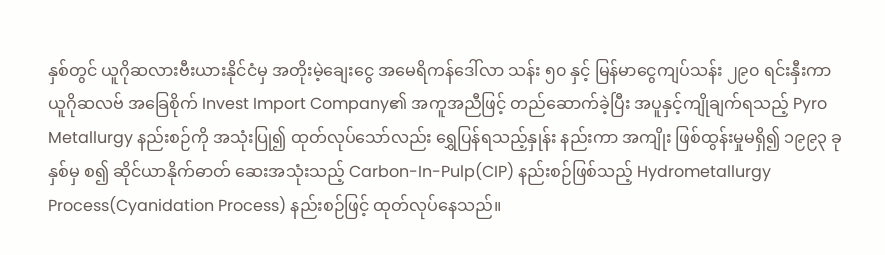နှစ်တွင် ယူဂိုဆလားဗီးယားနိုင်ငံမှ အတိုးမဲ့ချေးငွေ အမေရိကန်ဒေါ်လာ သန်း ၅၀ နှင့် မြန်မာငွေကျပ်သန်း ၂၉၀ ရင်းနှီးကာ ယူဂိုဆလဗ် အခြေစိုက် Invest Import Company၏ အကူအညီဖြင့် တည်ဆောက်ခဲ့ပြီး အပူနှင့်ကျိုချက်ရသည့် Pyro Metallurgy နည်းစဉ်ကို အသုံးပြု၍ ထုတ်လုပ်သော်လည်း ရွှေပြန်ရသည့်နှုန်း နည်းကာ အကျိုး ဖြစ်ထွန်းမှုမရှိ၍ ၁၉၉၃ ခုနှစ်မှ စ၍ ဆိုင်ယာနိုက်ဓာတ် ဆေးအသုံးသည့် Carbon-In-Pulp(CIP) နည်းစဉ်ဖြစ်သည့် Hydrometallurgy Process(Cyanidation Process) နည်းစဉ်ဖြင့် ထုတ်လုပ်နေသည်။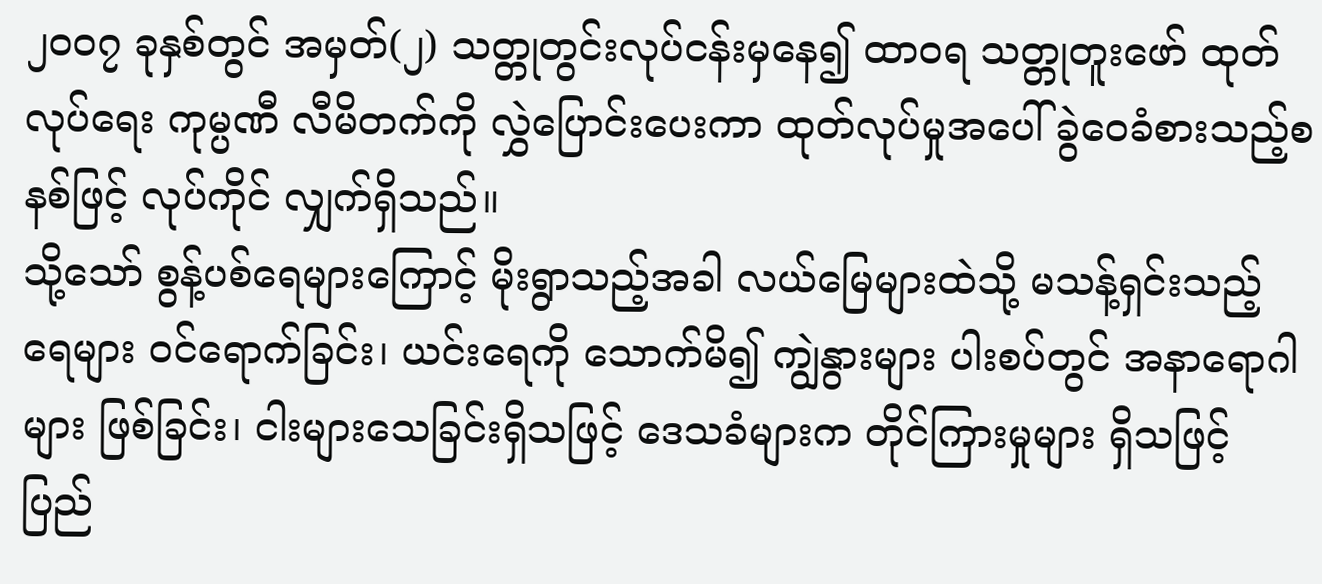၂၀၀၇ ခုနှစ်တွင် အမှတ်(၂) သတ္တုတွင်းလုပ်ငန်းမှနေ၍ ထာဝရ သတ္တုတူးဖော် ထုတ်လုပ်ရေး ကုမ္ပဏီ လီမိတက်ကို လွှဲပြောင်းပေးကာ ထုတ်လုပ်မှုအပေါ် ခွဲဝေခံစားသည့်စနစ်ဖြင့် လုပ်ကိုင် လျှက်ရှိသည်။
သို့သော် စွန့်ပစ်ရေများကြောင့် မိုးရွာသည့်အခါ လယ်မြေများထဲသို့ မသန့်ရှင်းသည့် ရေများ ဝင်ရောက်ခြင်း၊ ယင်းရေကို သောက်မိ၍ ကျွဲနွားများ ပါးစပ်တွင် အနာရောဂါများ ဖြစ်ခြင်း၊ ငါးများသေခြင်းရှိသဖြင့် ဒေသခံများက တိုင်ကြားမှုများ ရှိသဖြင့် ပြည်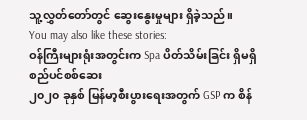သူ့လွှတ်တော်တွင် ဆွေးနွေးမှုများ ရှိခဲ့သည်။
You may also like these stories:
ဝန်ကြီးများရုံးအတွင်းက Spa ပိတ်သိမ်းခြင်း ရှိမရှိ စည်ပင်စစ်ဆေး
၂၀၂၀ ခုနှစ် မြန်မာ့စီးပွားရေးအတွက် GSP က စိန်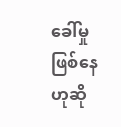ခေါ်မှု ဖြစ်နေ ဟုဆို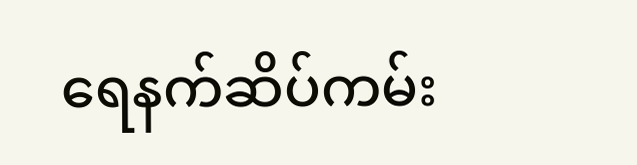ရေနက်ဆိပ်ကမ်း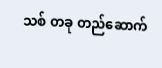သစ် တခု တည်ဆောက်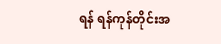ရန် ရန်ကုန်တိုင်းအ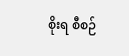စိုးရ စီစဉ်